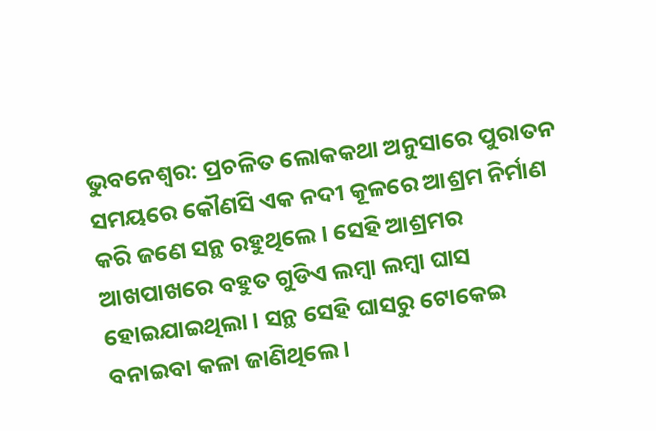ଭୁବନେଶ୍ୱର: ପ୍ରଚଳିତ ଲୋକକଥା ଅନୁସାରେ ପୁରାତନ ସମୟରେ କୌଣସି ଏକ ନଦୀ କୂଳରେ ଆଶ୍ରମ ନିର୍ମାଣ କରି ଜଣେ ସନ୍ଥ ରହୁଥିଲେ । ସେହି ଆଶ୍ରମର ଆଖପାଖରେ ବହୁତ ଗୁଡିଏ ଲମ୍ବା ଲମ୍ବା ଘାସ ହୋଇଯାଇଥିଲା । ସନ୍ଥ ସେହି ଘାସରୁ ଟୋକେଇ ବନାଇବା କଳା ଜାଣିଥିଲେ ।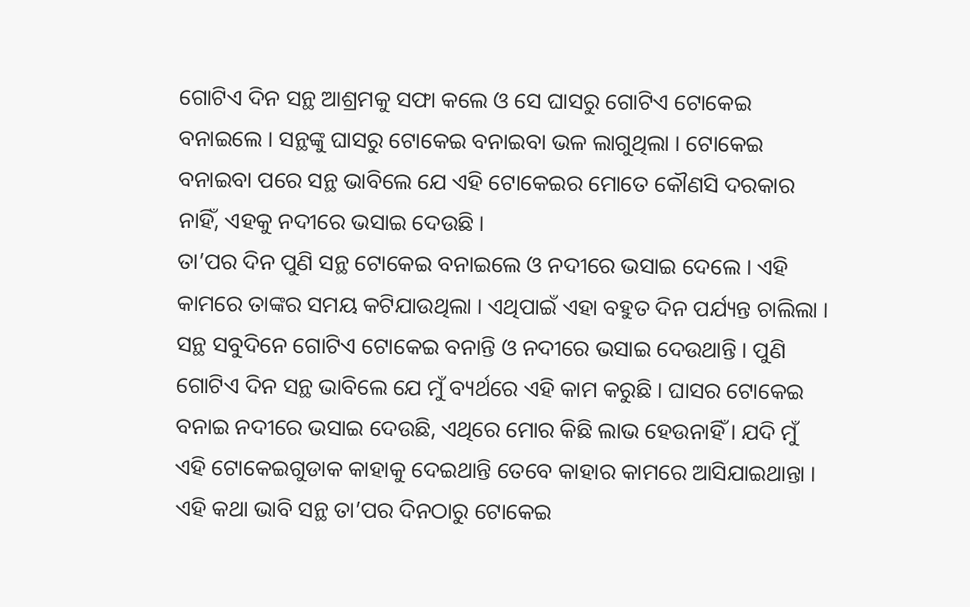ଗୋଟିଏ ଦିନ ସନ୍ଥ ଆଶ୍ରମକୁ ସଫା କଲେ ଓ ସେ ଘାସରୁ ଗୋଟିଏ ଟୋକେଇ ବନାଇଲେ । ସନ୍ଥଙ୍କୁ ଘାସରୁ ଟୋକେଇ ବନାଇବା ଭଳ ଲାଗୁଥିଲା । ଟୋକେଇ ବନାଇବା ପରେ ସନ୍ଥ ଭାବିଲେ ଯେ ଏହି ଟୋକେଇର ମୋତେ କୌଣସି ଦରକାର ନାହିଁ, ଏହକୁ ନଦୀରେ ଭସାଇ ଦେଉଛି ।
ତା’ପର ଦିନ ପୁଣି ସନ୍ଥ ଟୋକେଇ ବନାଇଲେ ଓ ନଦୀରେ ଭସାଇ ଦେଲେ । ଏହି କାମରେ ତାଙ୍କର ସମୟ କଟିଯାଉଥିଲା । ଏଥିପାଇଁ ଏହା ବହୁତ ଦିନ ପର୍ଯ୍ୟନ୍ତ ଚାଲିଲା । ସନ୍ଥ ସବୁଦିନେ ଗୋଟିଏ ଟୋକେଇ ବନାନ୍ତି ଓ ନଦୀରେ ଭସାଇ ଦେଉଥାନ୍ତି । ପୁଣି ଗୋଟିଏ ଦିନ ସନ୍ଥ ଭାବିଲେ ଯେ ମୁଁ ବ୍ୟର୍ଥରେ ଏହି କାମ କରୁଛି । ଘାସର ଟୋକେଇ ବନାଇ ନଦୀରେ ଭସାଇ ଦେଉଛି, ଏଥିରେ ମୋର କିଛି ଲାଭ ହେଉନାହିଁ । ଯଦି ମୁଁ ଏହି ଟୋକେଇଗୁଡାକ କାହାକୁ ଦେଇଥାନ୍ତି ତେବେ କାହାର କାମରେ ଆସିଯାଇଥାନ୍ତା । ଏହି କଥା ଭାବି ସନ୍ଥ ତା’ପର ଦିନଠାରୁ ଟୋକେଇ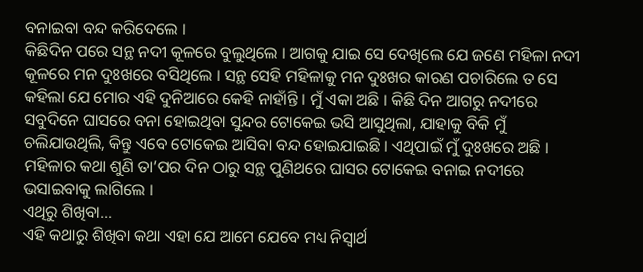ବନାଇବା ବନ୍ଦ କରିଦେଲେ ।
କିଛିଦିନ ପରେ ସନ୍ଥ ନଦୀ କୂଳରେ ବୁଲୁଥିଲେ । ଆଗକୁ ଯାଇ ସେ ଦେଖିଲେ ଯେ ଜଣେ ମହିଳା ନଦୀ କୂଳରେ ମନ ଦୁଃଖରେ ବସିଥିଲେ । ସନ୍ଥ ସେହି ମହିଳାକୁ ମନ ଦୁଃଖର କାରଣ ପଚାରିଲେ ତ ସେ କହିଲା ଯେ ମୋର ଏହି ଦୁନିଆରେ କେହି ନାହାଁନ୍ତି । ମୁଁ ଏକା ଅଛି । କିଛି ଦିନ ଆଗରୁ ନଦୀରେ ସବୁଦିନେ ଘାସରେ ବନା ହୋଇଥିବା ସୁନ୍ଦର ଟୋକେଇ ଭସି ଆସୁଥିଲା, ଯାହାକୁ ବିକି ମୁଁ ଚଲିଯାଉଥିଲି, କିନ୍ତୁ ଏବେ ଟୋକେଇ ଆସିବା ବନ୍ଦ ହୋଇଯାଇଛି । ଏଥିପାଇଁ ମୁଁ ଦୁଃଖରେ ଅଛି । ମହିଳାର କଥା ଶୁଣି ତା’ପର ଦିନ ଠାରୁ ସନ୍ଥ ପୁଣିଥରେ ଘାସର ଟୋକେଇ ବନାଇ ନଦୀରେ ଭସାଇବାକୁ ଲାଗିଲେ ।
ଏଥିରୁ ଶିଖିବା…
ଏହି କଥାରୁ ଶିଖିବା କଥା ଏହା ଯେ ଆମେ ଯେବେ ମଧ୍ୟ ନିସ୍ୱାର୍ଥ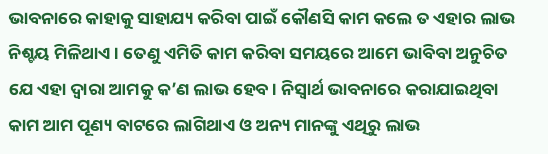ଭାବନାରେ କାହାକୁ ସାହାଯ୍ୟ କରିବା ପାଇଁ କୌଣସି କାମ କଲେ ତ ଏହାର ଲାଭ ନିଶ୍ଚୟ ମିଳିଥାଏ । ତେଣୁ ଏମିତି କାମ କରିବା ସମୟରେ ଆମେ ଭାବିବା ଅନୁଚିତ ଯେ ଏହା ଦ୍ୱାରା ଆମକୁ କ’ଣ ଲାଭ ହେବ । ନିସ୍ୱାର୍ଥ ଭାବନାରେ କରାଯାଇଥିବା କାମ ଆମ ପୂଣ୍ୟ ବାଟରେ ଲାଗିଥାଏ ଓ ଅନ୍ୟ ମାନଙ୍କୁ ଏଥିରୁ ଲାଭ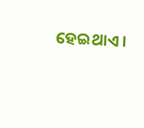ହେଇଥାଏ ।